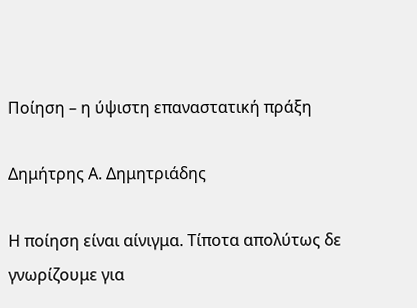Ποίηση – η ύψιστη επαναστατική πράξη

Δημήτρης Α. Δημητριάδης

Η ποίηση είναι αίνιγμα. Τίποτα απολύτως δε γνωρίζουμε για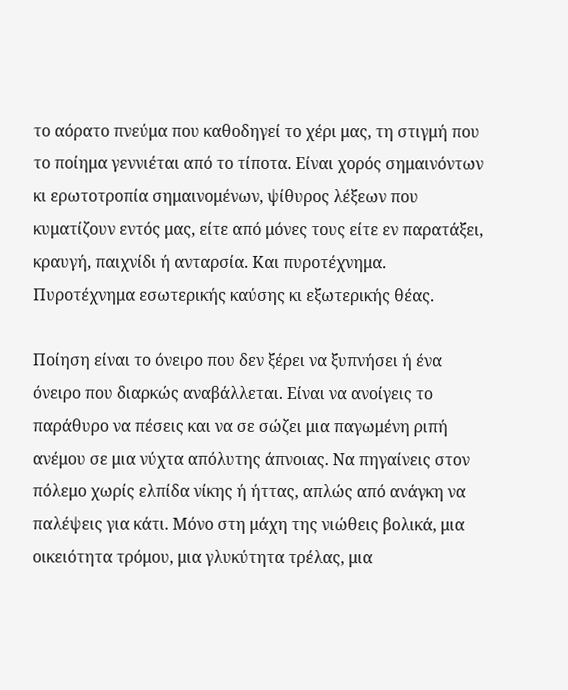το αόρατο πνεύμα που καθοδηγεί το χέρι μας, τη στιγμή που το ποίημα γεννιέται από το τίποτα. Είναι χορός σημαινόντων κι ερωτοτροπία σημαινομένων, ψίθυρος λέξεων που κυματίζουν εντός μας, είτε από μόνες τους είτε εν παρατάξει, κραυγή, παιχνίδι ή ανταρσία. Και πυροτέχνημα. Πυροτέχνημα εσωτερικής καύσης κι εξωτερικής θέας.

Ποίηση είναι το όνειρο που δεν ξέρει να ξυπνήσει ή ένα όνειρο που διαρκώς αναβάλλεται. Είναι να ανοίγεις το παράθυρο να πέσεις και να σε σώζει μια παγωμένη ριπή ανέμου σε μια νύχτα απόλυτης άπνοιας. Να πηγαίνεις στον πόλεμο χωρίς ελπίδα νίκης ή ήττας, απλώς από ανάγκη να παλέψεις για κάτι. Μόνο στη μάχη της νιώθεις βολικά, μια οικειότητα τρόμου, μια γλυκύτητα τρέλας, μια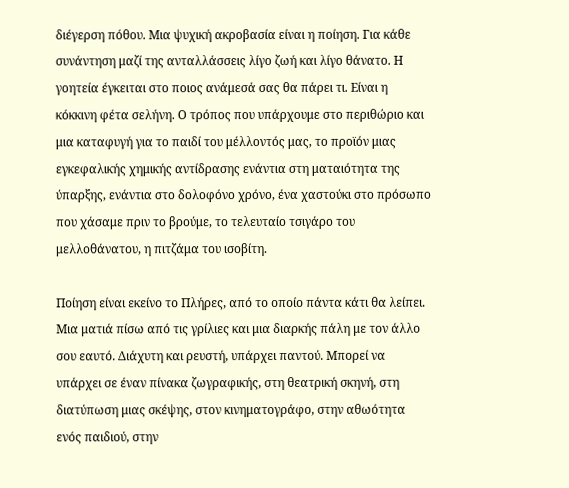διέγερση πόθου. Μια ψυχική ακροβασία είναι η ποίηση. Για κάθε συνάντηση μαζί της ανταλλάσσεις λίγο ζωή και λίγο θάνατο. Η γοητεία έγκειται στο ποιος ανάμεσά σας θα πάρει τι. Είναι η κόκκινη φέτα σελήνη. Ο τρόπος που υπάρχουμε στο περιθώριο και μια καταφυγή για το παιδί του μέλλοντός μας, το προϊόν μιας εγκεφαλικής χημικής αντίδρασης ενάντια στη ματαιότητα της ύπαρξης, ενάντια στο δολοφόνο χρόνο, ένα χαστούκι στο πρόσωπο που χάσαμε πριν το βρούμε, το τελευταίο τσιγάρο του μελλοθάνατου, η πιτζάμα του ισοβίτη.

Ποίηση είναι εκείνο το Πλήρες, από το οποίο πάντα κάτι θα λείπει. Μια ματιά πίσω από τις γρίλιες και μια διαρκής πάλη με τον άλλο σου εαυτό. Διάχυτη και ρευστή, υπάρχει παντού. Μπορεί να υπάρχει σε έναν πίνακα ζωγραφικής, στη θεατρική σκηνή, στη διατύπωση μιας σκέψης, στον κινηματογράφο, στην αθωότητα ενός παιδιού, στην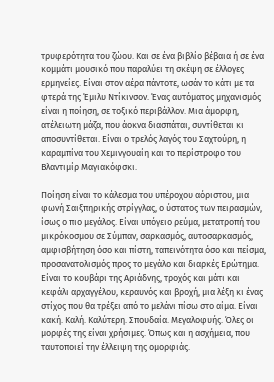τρυφερότητα του ζώου. Και σε ένα βιβλίο βέβαια ή σε ένα κομμάτι μουσικό που παραλύει τη σκέψη σε έλλογες ερμηνείες. Είναι στον αέρα πάντοτε, ωσάν το κάτι με τα φτερά της Έμιλυ Ντίκινσον. Ένας αυτόματος μηχανισμός είναι η ποίηση, σε τοξικό περιβάλλον. Μια άμορφη, ατέλειωτη μάζα, που άοκνα διασπάται, συντίθεται κι αποσυντίθεται. Είναι ο τρελός λαγός του Σαχτούρη, η καραμπίνα του Χεμινγουαίη και το περίστροφο του Βλαντιμίρ Μαγιακόφσκι.

Ποίηση είναι το κάλεσμα του υπέροχου αόριστου, μια φωνή Σαιξπηρικής στρίγγλας, ο ύστατος των πειρασμών, ίσως ο πιο μεγάλος. Είναι υπόγειο ρεύμα, μετατροπή του μικρόκοσμου σε Σύμπαν, σαρκασμός, αυτοσαρκασμός, αμφισβήτηση όσο και πίστη, ταπεινότητα όσο και πείσμα, προσανατολισμός προς το μεγάλο και διαρκές Ερώτημα. Είναι το κουβάρι της Αριάδνης, τροχός και μάτι και κεφάλι αρχαγγέλου, κεραυνός και βροχή, μια λέξη κι ένας στίχος που θα τρέξει από το μελάνι πίσω στο αίμα. Είναι κακή. Καλή. Καλύτερη. Σπουδαία. Μεγαλοφυής. Όλες οι μορφές της είναι χρήσιμες. Όπως και η ασχήμεια, που ταυτοποιεί την έλλειψη της ομορφιάς.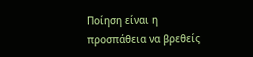Ποίηση είναι η προσπάθεια να βρεθείς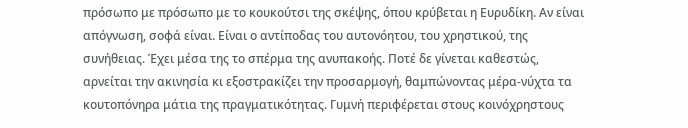πρόσωπο με πρόσωπο με το κουκούτσι της σκέψης, όπου κρύβεται η Ευρυδίκη. Αν είναι απόγνωση, σοφά είναι. Είναι ο αντίποδας του αυτονόητου, του χρηστικού, της συνήθειας. Έχει μέσα της το σπέρμα της ανυπακοής. Ποτέ δε γίνεται καθεστώς, αρνείται την ακινησία κι εξοστρακίζει την προσαρμογή, θαμπώνοντας μέρα-νύχτα τα κουτοπόνηρα μάτια της πραγματικότητας. Γυμνή περιφέρεται στους κοινόχρηστους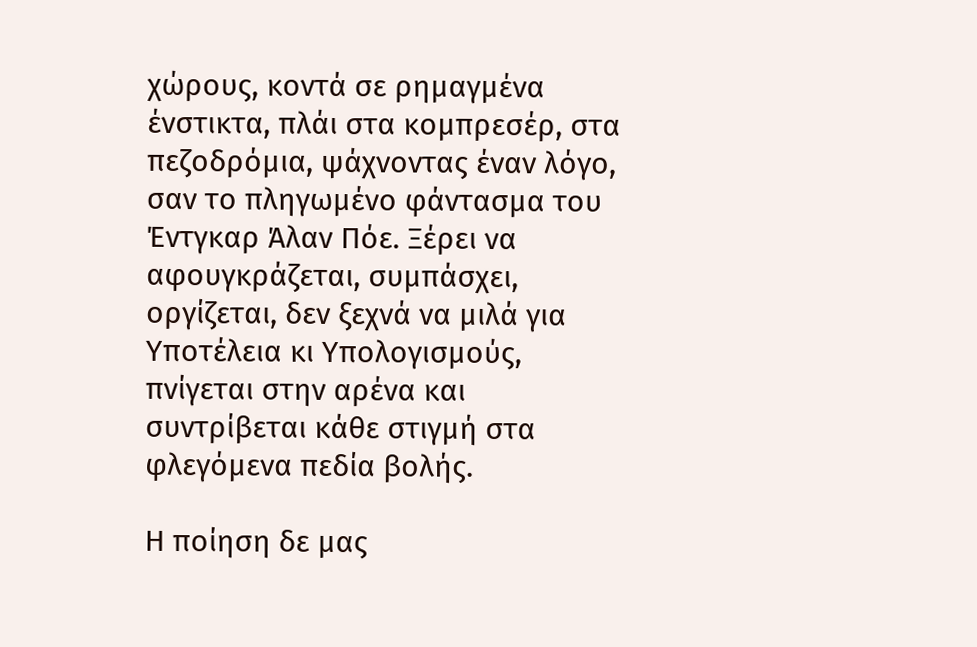χώρους, κοντά σε ρημαγμένα ένστικτα, πλάι στα κομπρεσέρ, στα πεζοδρόμια, ψάχνοντας έναν λόγο, σαν το πληγωμένο φάντασμα του Έντγκαρ Άλαν Πόε. Ξέρει να αφουγκράζεται, συμπάσχει, οργίζεται, δεν ξεχνά να μιλά για Υποτέλεια κι Υπολογισμούς, πνίγεται στην αρένα και συντρίβεται κάθε στιγμή στα φλεγόμενα πεδία βολής.

Η ποίηση δε μας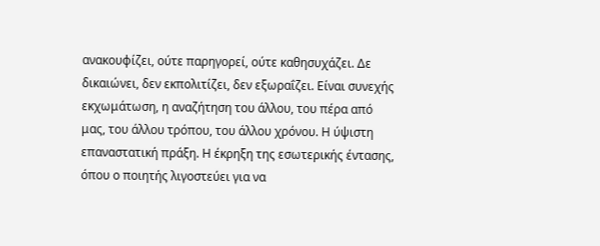ανακουφίζει, ούτε παρηγορεί, ούτε καθησυχάζει. Δε δικαιώνει, δεν εκπολιτίζει, δεν εξωραΐζει. Είναι συνεχής εκχωμάτωση, η αναζήτηση του άλλου, του πέρα από μας, του άλλου τρόπου, του άλλου χρόνου. Η ύψιστη επαναστατική πράξη. Η έκρηξη της εσωτερικής έντασης, όπου ο ποιητής λιγοστεύει για να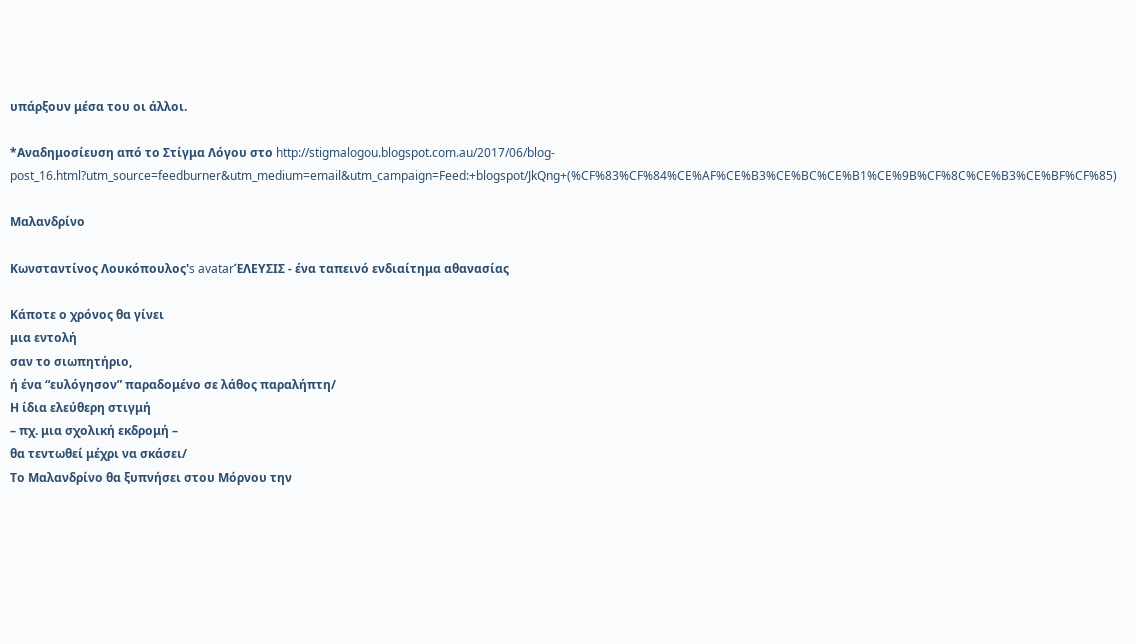υπάρξουν μέσα του οι άλλοι.

*Αναδημοσίευση από το Στίγμα Λόγου στο http://stigmalogou.blogspot.com.au/2017/06/blog-post_16.html?utm_source=feedburner&utm_medium=email&utm_campaign=Feed:+blogspot/JkQng+(%CF%83%CF%84%CE%AF%CE%B3%CE%BC%CE%B1%CE%9B%CF%8C%CE%B3%CE%BF%CF%85)

Μαλανδρίνο

Κωνσταντίνος Λουκόπουλος's avatarΈΛΕΥΣΙΣ - ένα ταπεινό ενδιαίτημα αθανασίας

Κάποτε ο χρόνος θα γίνει
μια εντολή
σαν το σιωπητήριο,
ή ένα “ευλόγησον” παραδομένο σε λάθος παραλήπτη/
Η ίδια ελεύθερη στιγμή
– πχ. μια σχολική εκδρομή –
θα τεντωθεί μέχρι να σκάσει/
Το Μαλανδρίνο θα ξυπνήσει στου Μόρνου την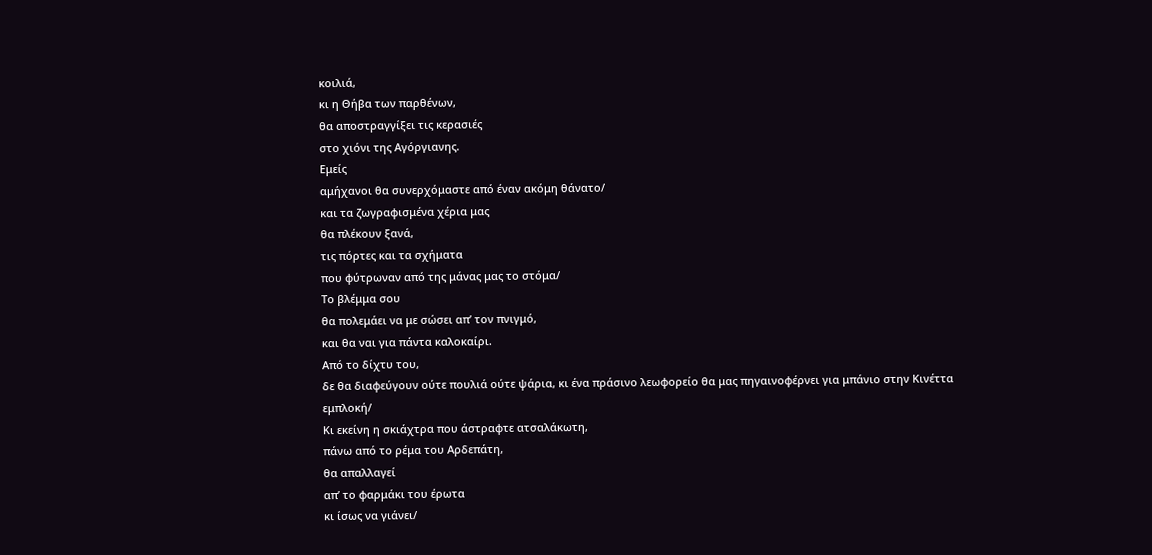κοιλιά,
κι η Θήβα των παρθένων,
θα αποστραγγίξει τις κερασιές
στο χιόνι της Αγόργιανης.
Εμείς
αμήχανοι θα συνερχόμαστε από έναν ακόμη θάνατο/
και τα ζωγραφισμένα χέρια μας
θα πλέκουν ξανά,
τις πόρτες και τα σχήματα
που φύτρωναν από της μάνας μας το στόμα/
Το βλέμμα σου
θα πολεμάει να με σώσει απ’ τον πνιγμό,
και θα ναι για πάντα καλοκαίρι.
Από το δίχτυ του,
δε θα διαφεύγουν ούτε πουλιά ούτε ψάρια, κι ένα πράσινο λεωφορείο θα μας πηγαινοφέρνει για μπάνιο στην Κινέττα
εμπλοκή/
Κι εκείνη η σκιάχτρα που άστραφτε ατσαλάκωτη,
πάνω από το ρέμα του Αρδεπάτη,
θα απαλλαγεί
απ’ το φαρμάκι του έρωτα
κι ίσως να γιάνει/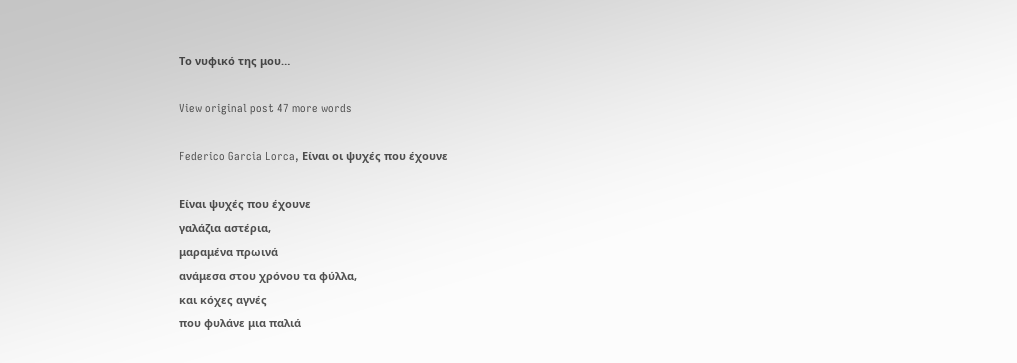Το νυφικό της μου…

View original post 47 more words

Federico Garcia Lorca, Είναι οι ψυχές που έχουνε

Είναι ψυχές που έχουνε
γαλάζια αστέρια,
μαραμένα πρωινά
ανάμεσα στου χρόνου τα φύλλα,
και κόχες αγνές
που φυλάνε μια παλιά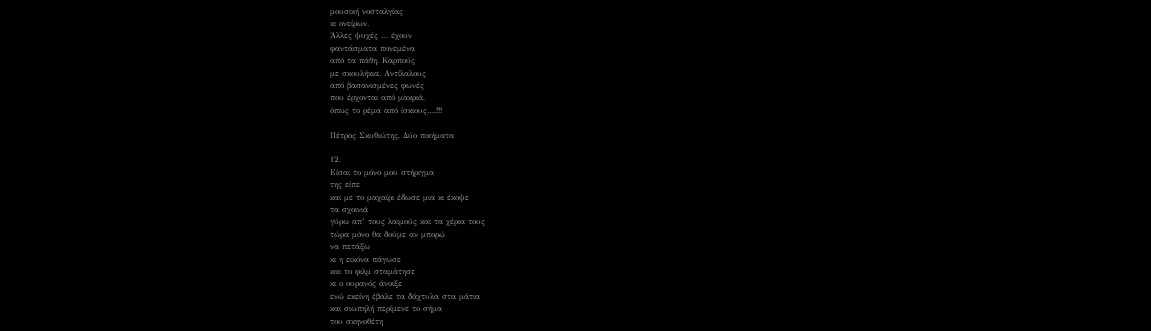μουσική νοσταλγίας
κι ονείρων.
Άλλες ψυχές … έχουν
φαντάσματα πονεμένα
από τα πάθη. Καρπούς
με σκουλήκια. Αντίλαλους
από βασανισμένες φωνές
που έρχονται από μακριά,
όπως το ρέμα από ίσκιους….!!!

Πέτρος Σκυθιώτης, Δύο ποιήματα

12.
Είσαι το μόνο μου στήριγμα
της είπε
και με το μαχαίρι έδωσε μια κι έκοψε
τα σχοινιά
γύρω απ’ τους λαιμούς και τα χέρια τους
τώρα μόνο θα δούμε αν μπορώ
να πετάξω
κι η εικόνα πάγωσε
και το φιλμ σταμάτησε
κι ο ουρανός άνοιξε
ενώ εκείνη έβαλε τα δάχτυλα στα μάτια
και σιωπηλή περίμενε το σήμα
του σκηνοθέτη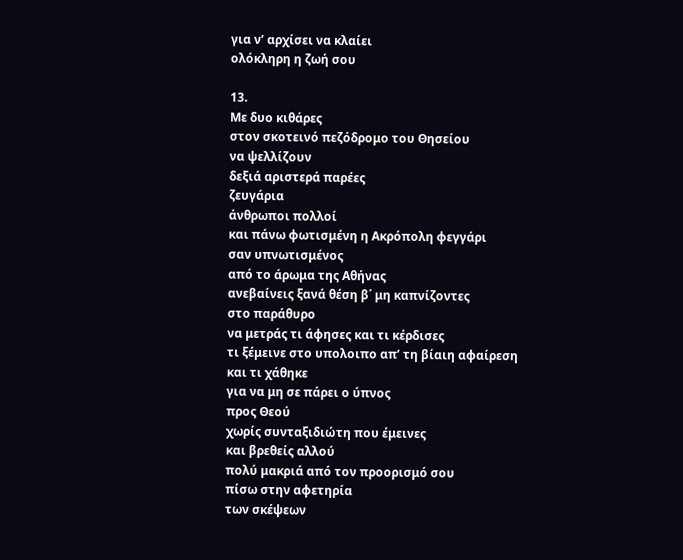για ν’ αρχίσει να κλαίει
ολόκληρη η ζωή σου

13.
Με δυο κιθάρες
στον σκοτεινό πεζόδρομο του Θησείου
να ψελλίζουν
δεξιά αριστερά παρέες
ζευγάρια
άνθρωποι πολλοί
και πάνω φωτισμένη η Ακρόπολη φεγγάρι
σαν υπνωτισμένος
από το άρωμα της Αθήνας
ανεβαίνεις ξανά θέση β΄ μη καπνίζοντες
στο παράθυρο
να μετράς τι άφησες και τι κέρδισες
τι ξέμεινε στο υπολοιπο απ’ τη βίαιη αφαίρεση
και τι χάθηκε
για να μη σε πάρει ο ύπνος
προς Θεού
χωρίς συνταξιδιώτη που έμεινες
και βρεθείς αλλού
πολύ μακριά από τον προορισμό σου
πίσω στην αφετηρία
των σκέψεων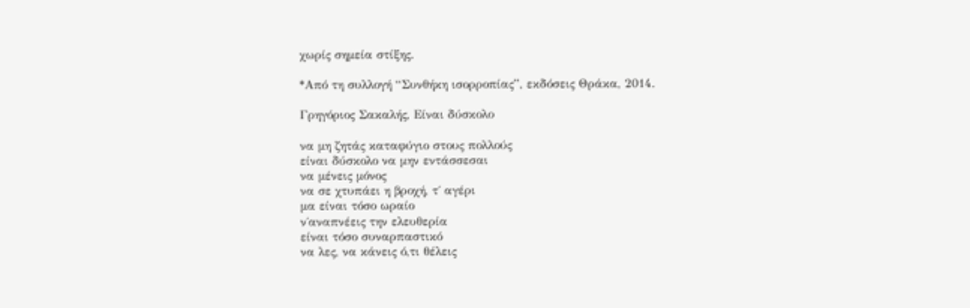χωρίς σημεία στίξης.

*Από τη συλλογή “Συνθήκη ισορροπίας”, εκδόσεις Θράκα, 2014.

Γρηγόριος Σακαλής, Είναι δύσκολο

να μη ζητάς καταφύγιο στους πολλούς
είναι δύσκολο να μην εντάσσεσαι
να μένεις μόνος
να σε χτυπάει η βροχή, τ΄ αγέρι
μα είναι τόσο ωραίο
ν΄αναπνέεις την ελευθερία
είναι τόσο συναρπαστικό
να λες, να κάνεις ό,τι θέλεις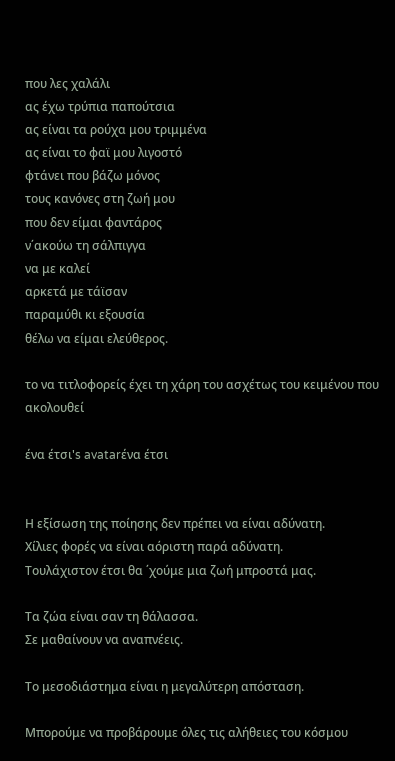που λες χαλάλι
ας έχω τρύπια παπούτσια
ας είναι τα ρούχα μου τριμμένα
ας είναι το φαϊ μου λιγοστό
φτάνει που βάζω μόνος
τους κανόνες στη ζωή μου
που δεν είμαι φαντάρος
ν΄ακούω τη σάλπιγγα
να με καλεί
αρκετά με τάϊσαν
παραμύθι κι εξουσία
θέλω να είμαι ελεύθερος.

το να τιτλοφορείς έχει τη χάρη του ασχέτως του κειμένου που ακολουθεί

ένα έτσι's avatarένα έτσι


Η εξίσωση της ποίησης δεν πρέπει να είναι αδύνατη.
Χίλιες φορές να είναι αόριστη παρά αδύνατη.
Τουλάχιστον έτσι θα ΄χούμε μια ζωή μπροστά μας.

Τα ζώα είναι σαν τη θάλασσα.
Σε μαθαίνουν να αναπνέεις.

Το μεσοδιάστημα είναι η μεγαλύτερη απόσταση.

Μπορούμε να προβάρουμε όλες τις αλήθειες του κόσμου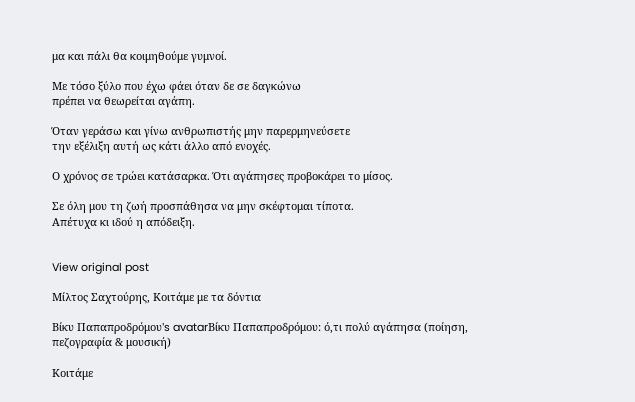μα και πάλι θα κοιμηθούμε γυμνοί.

Με τόσο ξύλο που έχω φάει όταν δε σε δαγκώνω
πρέπει να θεωρείται αγάπη.

Όταν γεράσω και γίνω ανθρωπιστής μην παρερμηνεύσετε
την εξέλιξη αυτή ως κάτι άλλο από ενοχές.

Ο χρόνος σε τρώει κατάσαρκα. Ότι αγάπησες προβοκάρει το μίσος.

Σε όλη μου τη ζωή προσπάθησα να μην σκέφτομαι τίποτα.
Απέτυχα κι ιδού η απόδειξη.


View original post

Μίλτος Σαχτούρης, Κοιτάμε με τα δόντια

Βίκυ Παπαπροδρόμου's avatarΒίκυ Παπαπροδρόμου: ό,τι πολύ αγάπησα (ποίηση, πεζογραφία & μουσική)

Κοιτάμε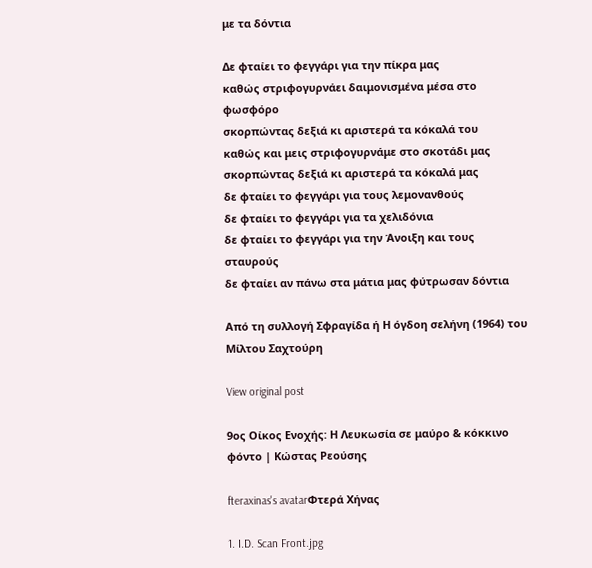με τα δόντια

Δε φταίει το φεγγάρι για την πίκρα μας
καθώς στριφογυρνάει δαιμονισμένα μέσα στο φωσφόρο
σκορπώντας δεξιά κι αριστερά τα κόκαλά του
καθώς και μεις στριφογυρνάμε στο σκοτάδι μας
σκορπώντας δεξιά κι αριστερά τα κόκαλά μας
δε φταίει το φεγγάρι για τους λεμονανθούς
δε φταίει το φεγγάρι για τα χελιδόνια
δε φταίει το φεγγάρι για την Άνοιξη και τους σταυρούς
δε φταίει αν πάνω στα μάτια μας φύτρωσαν δόντια

Από τη συλλογή Σφραγίδα ή Η όγδοη σελήνη (1964) του Μίλτου Σαχτούρη

View original post

9ος Οίκος Ενοχής: Η Λευκωσία σε μαύρο & κόκκινο φόντο | Κώστας Ρεούσης

fteraxinas's avatarΦτερά Χήνας

1. I.D. Scan Front.jpg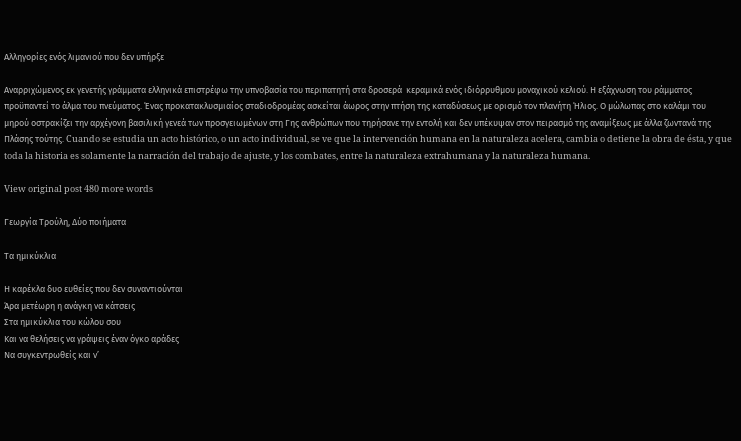Αλληγορίες ενός λιμανιού που δεν υπήρξε

Αναρριχώμενος εκ γενετής γράμματα ελληνικά επιστρέφω την υπνοβασία του περιπατητή στα δροσερά  κεραμικά ενός ιδιόρρυθμου μοναχικού κελιού. Η εξάχνωση του ράμματος προϋπαντεί το άλμα του πνεύματος. Ένας προκατακλυσμιαίος σταδιοδρομέας ασκείται άωρος στην πτήση της καταδύσεως με ορισμό τον πλανήτη Ήλιος. Ο μώλωπας στο καλάμι του μηρού οστρακίζει την αρχέγονη βασιλική γενεά των προσγειωμένων στη Γης ανθρώπων που τηρήσανε την εντολή και δεν υπέκυψαν στον πειρασμό της αναμίξεως με άλλα ζωντανά της Πλάσης τούτης. Cuando se estudia un acto histórico, o un acto individual, se ve que la intervención humana en la naturaleza acelera, cambia o detiene la obra de ésta, y que toda la historia es solamente la narración del trabajo de ajuste, y los combates, entre la naturaleza extrahumana y la naturaleza humana.

View original post 480 more words

Γεωργία Τρούλη, Δύο ποιήματα

Τα ημικύκλια

Η καρέκλα δυο ευθείες που δεν συναντιούνται
Άρα μετέωρη η ανάγκη να κάτσεις
Στα ημικύκλια του κώλου σου
Και να θελήσεις να γράψεις έναν όγκο αράδες
Να συγκεντρωθείς και ν’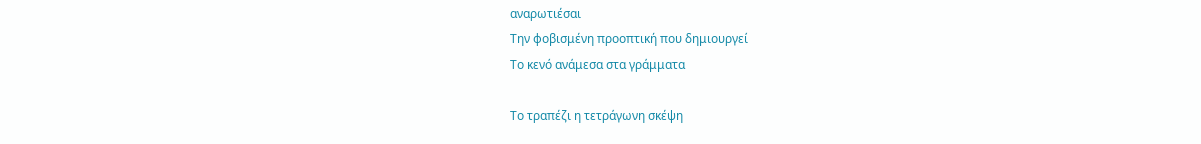αναρωτιέσαι
Την φοβισμένη προοπτική που δημιουργεί
Το κενό ανάμεσα στα γράμματα

Το τραπέζι η τετράγωνη σκέψη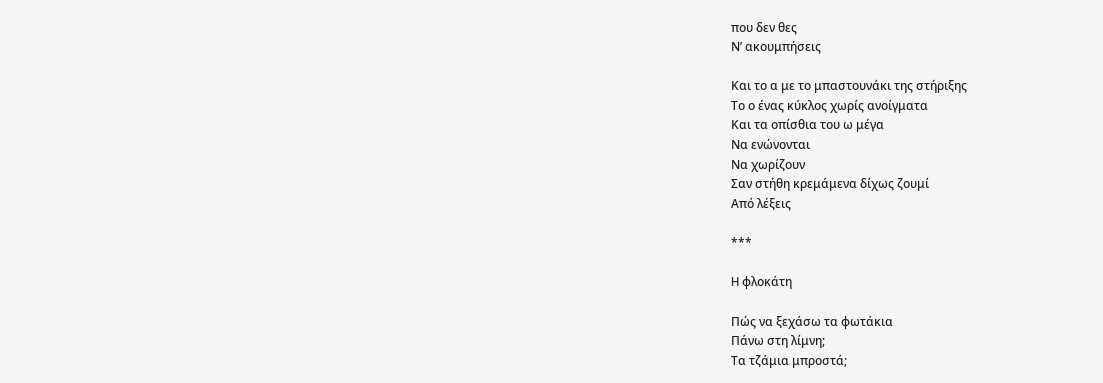που δεν θες
Ν’ ακουμπήσεις

Και το α με το μπαστουνάκι της στήριξης
Το ο ένας κύκλος χωρίς ανοίγματα
Και τα οπίσθια του ω μέγα
Να ενώνονται
Να χωρίζουν
Σαν στήθη κρεμάμενα δίχως ζουμί
Από λέξεις

***

H φλοκάτη

Πώς να ξεχάσω τα φωτάκια
Πάνω στη λίμνη;
Τα τζάμια μπροστά;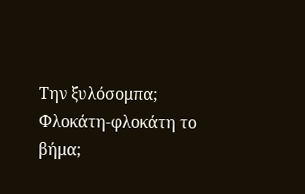Την ξυλόσομπα;
Φλοκάτη-φλοκάτη το βήμα;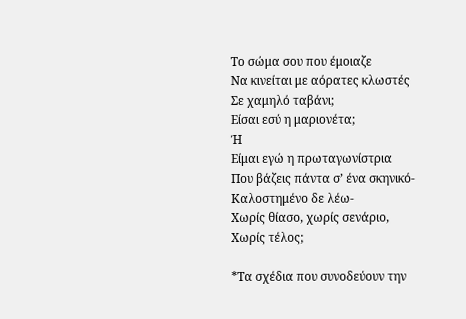Το σώμα σου που έμοιαζε
Να κινείται με αόρατες κλωστές
Σε χαμηλό ταβάνι;
Είσαι εσύ η μαριονέτα;
Ή
Είμαι εγώ η πρωταγωνίστρια
Που βάζεις πάντα σ’ ένα σκηνικό-
Καλοστημένο δε λέω-
Χωρίς θίασο, χωρίς σενάριο,
Χωρίς τέλος;

*Τα σχέδια που συνοδεύουν την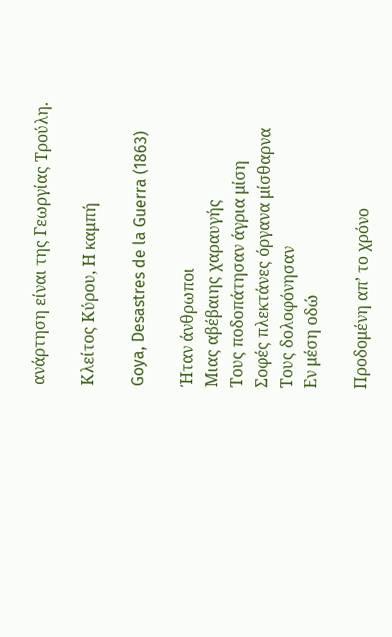ανάρτηση είναι της Γεωργίας Τρούλη.

Κλείτος Κύρου, Η καμπή

Goya, Desastres de la Guerra (1863)

Ήταν άνθρωποι
Μιας αβέβαιης χαραυγής
Τους ποδοπάτησαν άγρια μίση
Σοφές πλεκτάνες όργανα μίσθαρνα
Τους δολοφόνησαν
Εν μέση οδώ

Προδομένη απ’ το χρόνο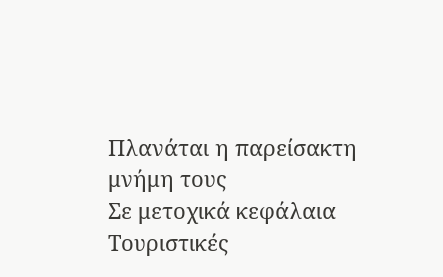Πλανάται η παρείσακτη μνήμη τους
Σε μετοχικά κεφάλαια
Τουριστικές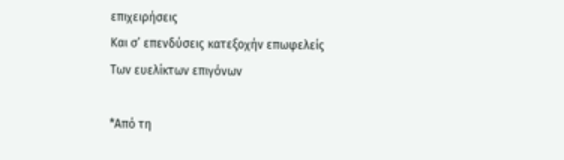επιχειρήσεις
Και σ’ επενδύσεις κατεξοχήν επωφελείς
Των ευελίκτων επιγόνων

*Από τη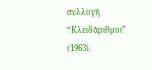συλλογή “Κλειδάριθμοι” (1963).